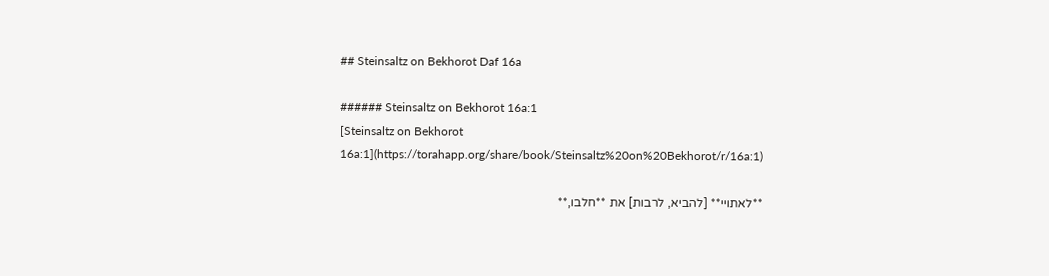## Steinsaltz on Bekhorot Daf 16a

###### Steinsaltz on Bekhorot 16a:1
[Steinsaltz on Bekhorot 16a:1](https://torahapp.org/share/book/Steinsaltz%20on%20Bekhorot/r/16a:1)

**לאתויי** [להביא, לרבות] את **חלבו,**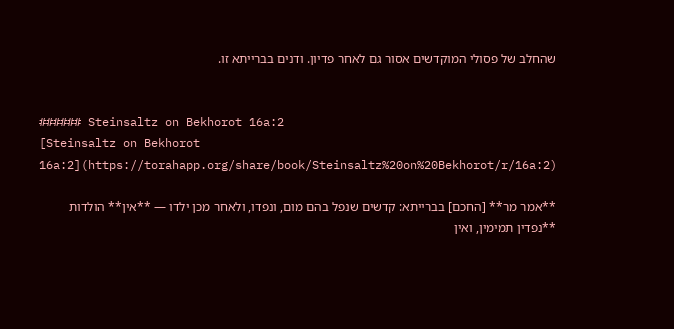שהחלב של פסולי המוקדשים אסור גם לאחר פדיון. ודנים בברייתא זו.


###### Steinsaltz on Bekhorot 16a:2
[Steinsaltz on Bekhorot 16a:2](https://torahapp.org/share/book/Steinsaltz%20on%20Bekhorot/r/16a:2)

**אמר מר** [החכם] בברייתא: קדשים שנפל בהם מום, ונפדו, ולאחר מכן ילדו — **אין** הולדות **נפדין תמימין, ואין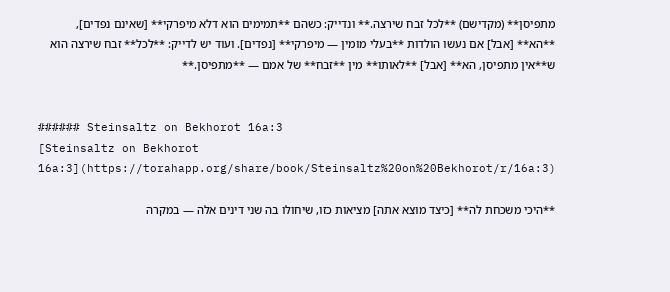מתפיסן** (מקדישם) **לכל זבח שירצה.** ונדייק: כשהם **תמימים הוא דלא מיפרקי** [שאינם נפדים], **הא** [אבל] אם נעשו הולדות **בעלי מומין — מיפרקי** [נפדים]. ועוד יש לדייק: **לכל** זבח שירצה הוא ש**אין מתפיסן, הא** [אבל] **לאותו** מין **זבח** של אמם — **מתפיסן.**


###### Steinsaltz on Bekhorot 16a:3
[Steinsaltz on Bekhorot 16a:3](https://torahapp.org/share/book/Steinsaltz%20on%20Bekhorot/r/16a:3)

**היכי משכחת לה** [כיצד מוצא אתה] מציאות כזו, שיחולו בה שני דינים אלה — במקרה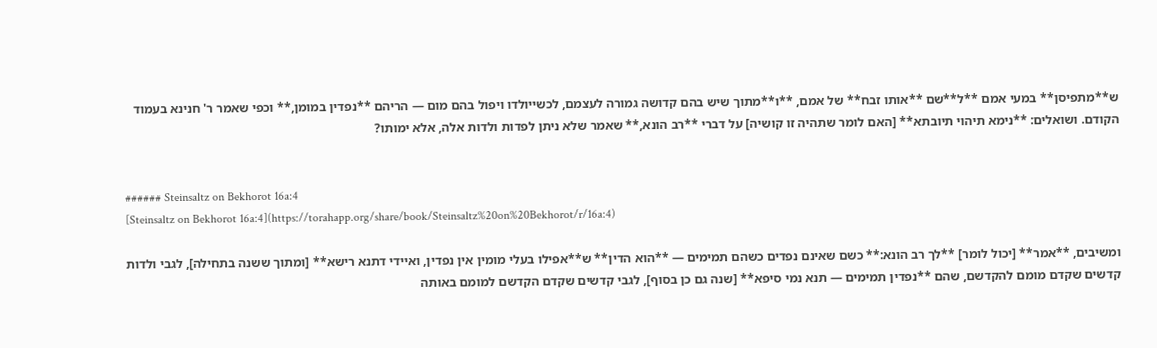ש**מתפיסן** במעי אמם **ל**שם **אותו זבח** של אמם, **ו**מתוך שיש בהם קדושה גמורה לעצמם, לכשייולדו ויפול בהם מום — הריהם **נפדין במומן,** וכפי שאמר ר' חנינא בעמוד הקודם. ושואלים: **נימא תיהוי תיובתא** [האם לומר שתהיה זו קושיה] על דברי **רב הונא,** שאמר שלא ניתן לפדות ולדות אלה, אלא ימותו?


###### Steinsaltz on Bekhorot 16a:4
[Steinsaltz on Bekhorot 16a:4](https://torahapp.org/share/book/Steinsaltz%20on%20Bekhorot/r/16a:4)

ומשיבים, **אמר** [יכול לומר] **לך רב הונא:** כשם שאינם נפדים כשהם תמימים — **הוא הדין** ש**אפילו בעלי מומין אין נפדין, ואיידי דתנא רישא** [ומתוך ששנה בתחילה], לגבי ולדות קדשים שקדם מומם להקדשם, שהם **נפדין תמימים — תנא נמי סיפא** [שנה גם כן בסוף], לגבי קדשים שקדם הקדשם למומם באותה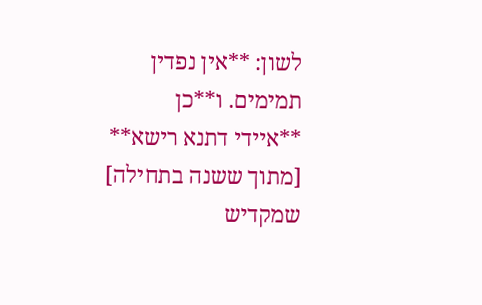לשון: **אין נפדין תמימים. ו**כן **איידי דתנא רישא** [מתוך ששנה בתחילה] שמקדיש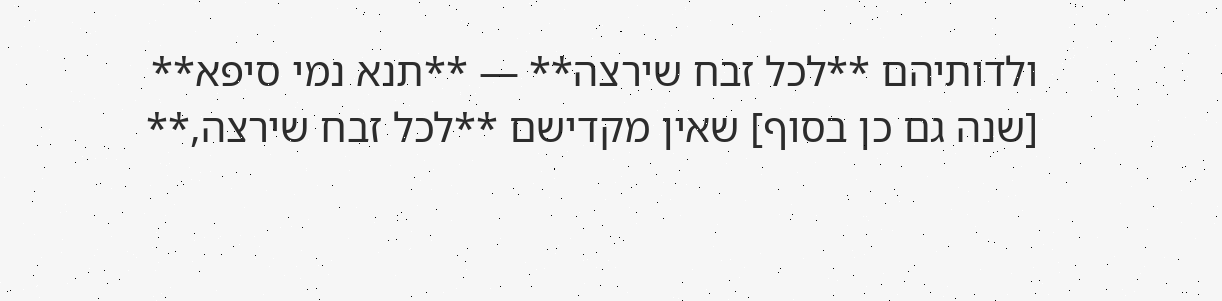ולדותיהם **לכל זבח שירצה** — **תנא נמי סיפא** [שנה גם כן בסוף] שאין מקדישם **לכל זבח שירצה,**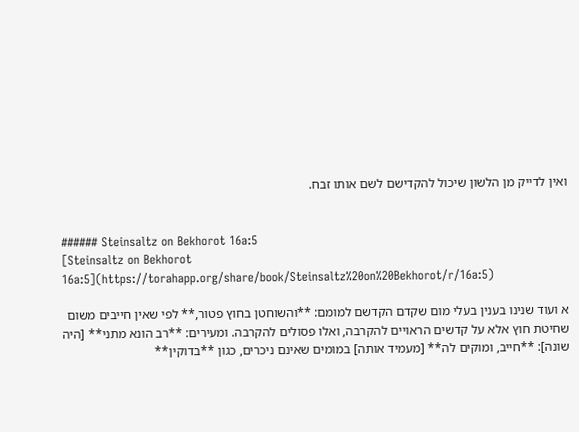ואין לדייק מן הלשון שיכול להקדישם לשם אותו זבח.


###### Steinsaltz on Bekhorot 16a:5
[Steinsaltz on Bekhorot 16a:5](https://torahapp.org/share/book/Steinsaltz%20on%20Bekhorot/r/16a:5)

א ועוד שנינו בענין בעלי מום שקדם הקדשם למומם: **והשוחטן בחוץ פטור,** לפי שאין חייבים משום שחיטת חוץ אלא על קדשים הראויים להקרבה, ואלו פסולים להקרבה. ומעירים: **רב הונא מתני** [היה שונה]: **חייב, ומוקים לה** [מעמיד אותה] במומים שאינם ניכרים, כגון **בדוקין**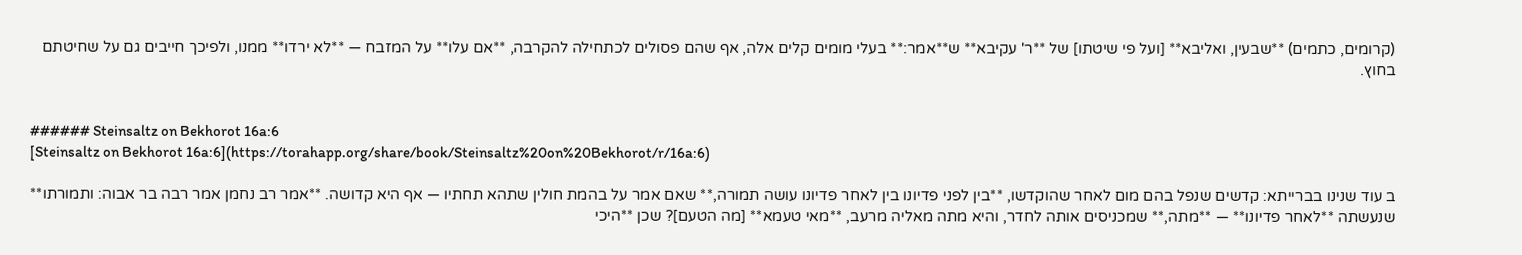(קרומים, כתמים) **שבעין, ואליבא** [ועל פי שיטתו] של **ר' עקיבא** ש**אמר:** בעלי מומים קלים אלה, אף שהם פסולים לכתחילה להקרבה, **אם עלו** על המזבח — **לא ירדו** ממנו, ולפיכך חייבים גם על שחיטתם בחוץ.


###### Steinsaltz on Bekhorot 16a:6
[Steinsaltz on Bekhorot 16a:6](https://torahapp.org/share/book/Steinsaltz%20on%20Bekhorot/r/16a:6)

ב עוד שנינו בברייתא: קדשים שנפל בהם מום לאחר שהוקדשו, **בין לפני פדיונו בין לאחר פדיונו עושה תמורה,** שאם אמר על בהמת חולין שתהא תחתיו — אף היא קדושה. **אמר רב נחמן אמר רבה בר אבוה: ותמורתו** שנעשתה **לאחר פדיונו** — **מתה,** שמכניסים אותה לחדר, והיא מתה מאליה מרעב, **מאי טעמא** [מה הטעם]? שכן **היכי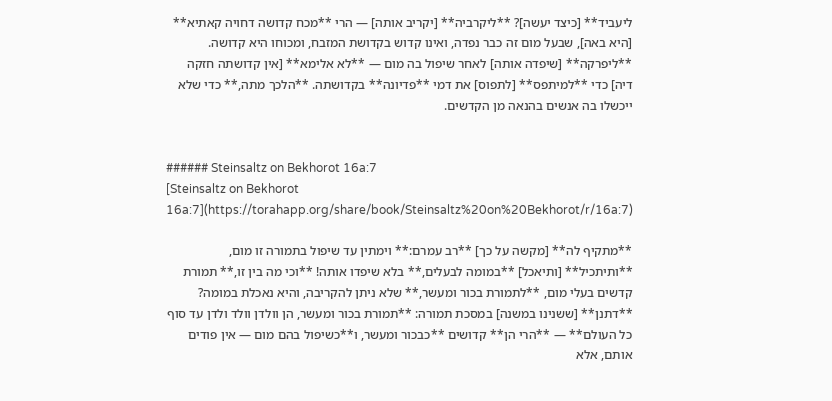ליעביד** [כיצד יעשה]? **ליקרביה** [יקריב אותה] — הרי **מכח קדושה דחויה קאתיא** [היא באה], שבעל מום זה כבר נפדה, ואינו קדוש בקדושת המזבח, ומכוחו היא קדושה. **ליפרקה** [שיפדה אותה] לאחר שיפול בה מום — **לא אלימא** [אין קדושתה חזקה דיה] כדי **למיתפס** [לתפוס] את דמי **פדיונה** בקדושתה. **הלכך מתה,** כדי שלא ייכשלו בה אנשים בהנאה מן הקדשים.


###### Steinsaltz on Bekhorot 16a:7
[Steinsaltz on Bekhorot 16a:7](https://torahapp.org/share/book/Steinsaltz%20on%20Bekhorot/r/16a:7)

**מתקיף לה** [מקשה על כך] **רב עמרם:** וימתין עד שיפול בתמורה זו מום, **ותיתכיל** [ותיאכל] **במומה לבעלים,** בלא שיפדו אותה! **וכי מה בין זו,** תמורת קדשים בעלי מום, **לתמורת בכור ומעשר,** שלא ניתן להקריבה, והיא נאכלת במומה? **דתנן** [ששנינו במשנה] במסכת תמורה: **תמורת בכור ומעשר, הן וולדן וולד ולדן עד סוף כל העולם** — **הרי הן** קדושים **כבכור ומעשר, ו**כשיפול בהם מום — אין פודים אותם, אלא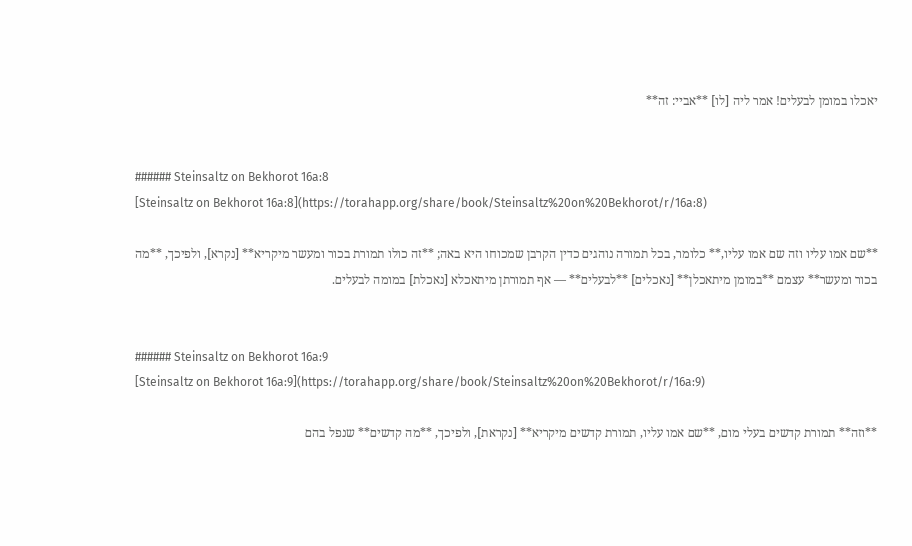יאכלו במומן לבעלים! אמר ליה [לו] **אביי: זה**


###### Steinsaltz on Bekhorot 16a:8
[Steinsaltz on Bekhorot 16a:8](https://torahapp.org/share/book/Steinsaltz%20on%20Bekhorot/r/16a:8)

**שם אמו עליו וזה שם אמו עליו,** כלומר, בכל תמורה נוהגים כדין הקרבן שמכוחו היא באה; **זה כולו תמורת בכור ומעשר מיקריא** [נקרא], ולפיכך, **מה בכור ומעשר** עצמם **במומן מיתאכלן** [נאכלים] **לבעלים** — אף תמורתן מיתאכלא [נאכלת] במומה לבעלים.


###### Steinsaltz on Bekhorot 16a:9
[Steinsaltz on Bekhorot 16a:9](https://torahapp.org/share/book/Steinsaltz%20on%20Bekhorot/r/16a:9)

**וזה** תמורת קדשים בעלי מום, **שם אמו עליו, תמורת קדשים מיקריא** [נקראת], ולפיכך, **מה קדשים** שנפל בהם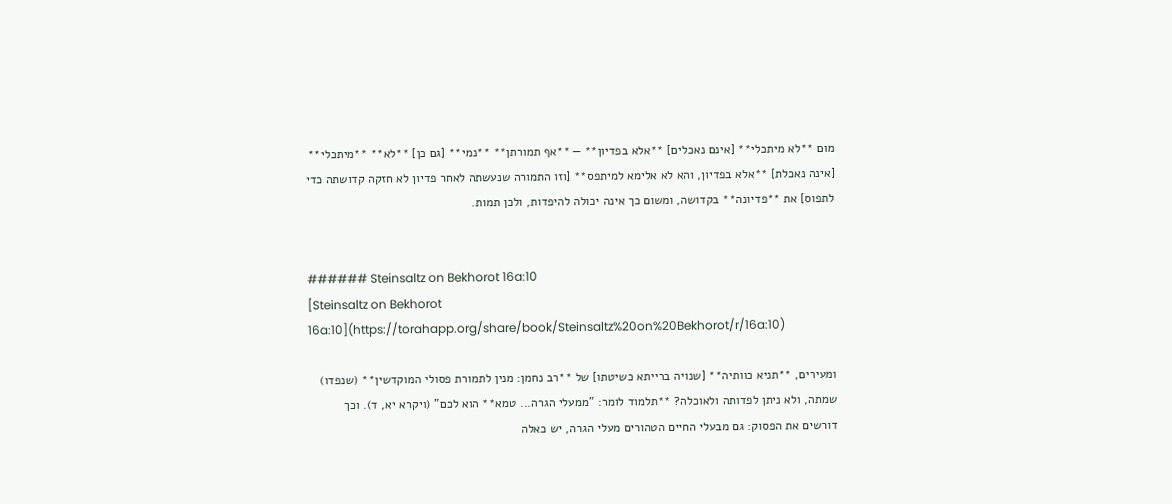מום **לא מיתכלי** [אינם נאכלים] **אלא בפדיון** — **אף תמורתן** **נמי** [גם כן] **לא** **מיתכלי** [אינה נאכלת] **אלא בפדיון, והא לא אלימא למיתפס** [וזו התמורה שנעשתה לאחר פדיון לא חזקה קדושתה כדי לתפוס] את **פדיונה** בקדושה, ומשום כך אינה יכולה להיפדות, ולכן תמות.


###### Steinsaltz on Bekhorot 16a:10
[Steinsaltz on Bekhorot 16a:10](https://torahapp.org/share/book/Steinsaltz%20on%20Bekhorot/r/16a:10)

ומעירים, **תניא כוותיה** [שנויה ברייתא כשיטתו] של **רב נחמן: מנין לתמורת פסולי המוקדשין** (שנפדו) שמתה, ולא ניתן לפדותה ולאוכלה? **תלמוד לומר: "ממעלי הגרה... טמא** הוא לכם" (ויקרא יא, ד). וכך דורשים את הפסוק: גם מבעלי החיים הטהורים מעלי הגרה, יש כאלה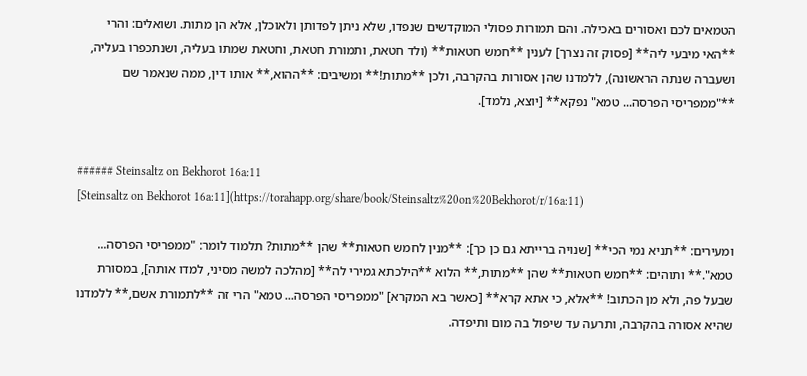הטמאים לכם ואסורים באכילה. והם תמורות פסולי המוקדשים שנפדו, שלא ניתן לפדותן ולאוכלן, אלא הן מתות. ושואלים: והרי **האי מיבעי ליה** [פסוק זה נצרך] לענין **חמש חטאות** (ולד חטאת, ותמורת חטאת, וחטאת שמתו בעליה, ושנתכפרו בעליה, ושעברה שנתה הראשונה), ללמדנו שהן אסורות בהקרבה, ולכן **מתות!** ומשיבים: **ההוא,** אותו דין, ממה שנאמר שם **"ממפריסי הפרסה... טמא" נפקא** [יוצא, נלמד].


###### Steinsaltz on Bekhorot 16a:11
[Steinsaltz on Bekhorot 16a:11](https://torahapp.org/share/book/Steinsaltz%20on%20Bekhorot/r/16a:11)

ומעירים: **תניא נמי הכי** [שנויה ברייתא גם כן כך]: **מנין לחמש חטאות** שהן **מתות? תלמוד לומר: "ממפריסי הפרסה... טמא".** ותוהים: **חמש חטאות** שהן **מתות,** הלוא **הילכתא גמירי לה** [מהלכה למשה מסיני, למדו אותה], במסורת שבעל פה, ולא מן הכתוב! **אלא, כי אתא קרא** [כאשר בא המקרא] "ממפריסי הפרסה... טמא" הרי זה **לתמורת אשם,** ללמדנו שהיא אסורה בהקרבה, ותרעה עד שיפול בה מום ותיפדה.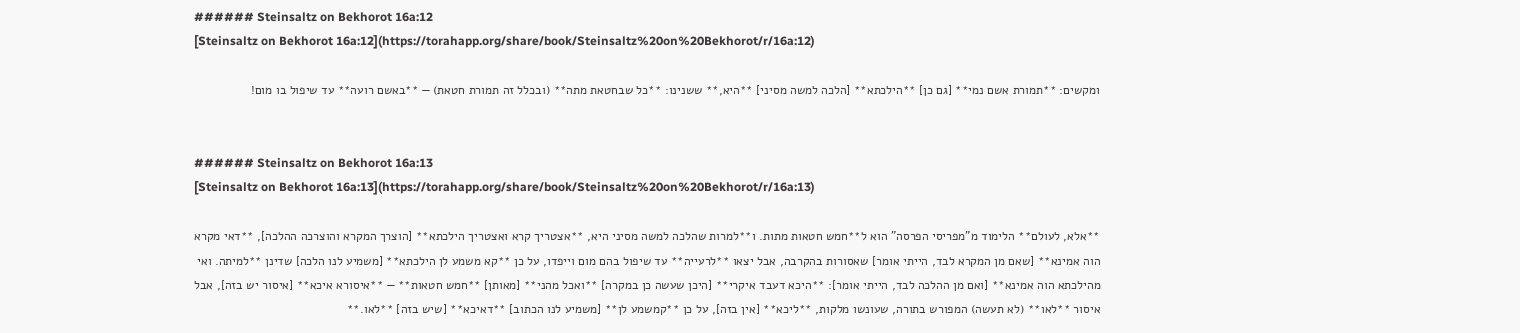###### Steinsaltz on Bekhorot 16a:12
[Steinsaltz on Bekhorot 16a:12](https://torahapp.org/share/book/Steinsaltz%20on%20Bekhorot/r/16a:12)

ומקשים: **תמורת אשם נמי** [גם כן] **הילכתא** [הלכה למשה מסיני] **היא,** ששנינו: **כל שבחטאת מתה** (ובכלל זה תמורת חטאת) — **באשם רועה** עד שיפול בו מום!


###### Steinsaltz on Bekhorot 16a:13
[Steinsaltz on Bekhorot 16a:13](https://torahapp.org/share/book/Steinsaltz%20on%20Bekhorot/r/16a:13)

**אלא, לעולם** הלימוד מ"מפריסי הפרסה" הוא ל**חמש חטאות מתות. ו**למרות שהלכה למשה מסיני היא, **אצטריך קרא ואצטריך הילכתא** [הוצרך המקרא והוצרכה ההלכה], **דאי מקרא הוה אמינא** [שאם מן המקרא לבד, הייתי אומר] שאסורות בהקרבה, אבל יצאו **לרעייה** עד שיפול בהם מום וייפדו, על כן **קא משמע לן הילכתא** [משמיע לנו הלכה] שדינן **למיתה. ואי מהילכתא הוה אמינא** [ואם מן ההלכה לבד, הייתי אומר]: **היכא דעבד איקרי** [היכן שעשה כן במקרה] **ואכל מהני** [מאותן] **חמש חטאות** — **איסורא איכא** [איסור יש בזה], אבל איסור **לאו** (לא תעשה) המפורש בתורה, שעונשו מלקות, **ליכא** [אין בזה], על כן **קמשמע לן** [משמיע לנו הכתוב] **דאיכא** [שיש בזה] **לאו.**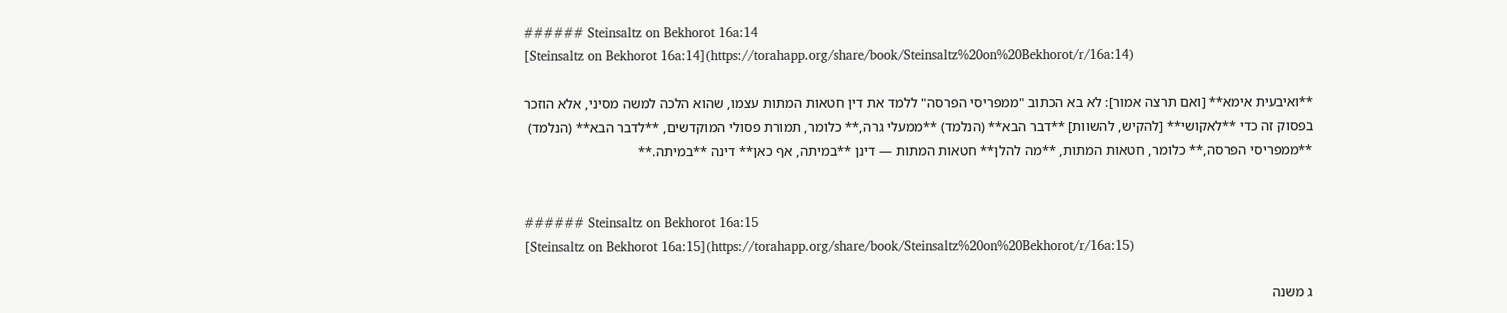###### Steinsaltz on Bekhorot 16a:14
[Steinsaltz on Bekhorot 16a:14](https://torahapp.org/share/book/Steinsaltz%20on%20Bekhorot/r/16a:14)

**ואיבעית אימא** [ואם תרצה אמור]: לא בא הכתוב "ממפריסי הפרסה" ללמד את דין חטאות המתות עצמו, שהוא הלכה למשה מסיני, אלא הוזכר בפסוק זה כדי **לאקושי** [להקיש, להשוות] **דבר הבא** (הנלמד) **ממעלי גרה,** כלומר, תמורת פסולי המוקדשים, **לדבר הבא** (הנלמד) **ממפריסי הפרסה,** כלומר, חטאות המתות, **מה להלן** חטאות המתות — דינן **במיתה, אף כאן** דינה **במיתה.**


###### Steinsaltz on Bekhorot 16a:15
[Steinsaltz on Bekhorot 16a:15](https://torahapp.org/share/book/Steinsaltz%20on%20Bekhorot/r/16a:15)

ג משנה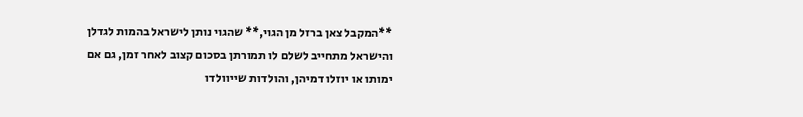**המקבל צאן ברזל מן הגוי,** שהגוי נותן לישראל בהמות לגדלן והישראל מתחייב לשלם לו תמורתן בסכום קצוב לאחר זמן, גם אם ימותו או יוזלו דמיהן, והולדות שייוולדו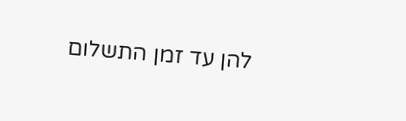להן עד זמן התשלום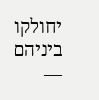יחולקו ביניהם —